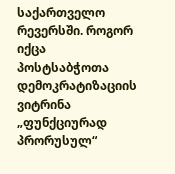საქართველო რევერსში. როგორ იქცა პოსტსაბჭოთა დემოკრატიზაციის ვიტრინა „ფუნქციურად პრორუსულ“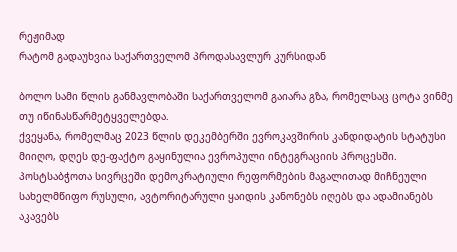რეჟიმად
რატომ გადაუხვია საქართველომ პროდასავლურ კურსიდან

ბოლო სამი წლის განმავლობაში საქართველომ გაიარა გზა, რომელსაც ცოტა ვინმე თუ იწინასწარმეტყველებდა.
ქვეყანა, რომელმაც 2023 წლის დეკემბერში ევროკავშირის კანდიდატის სტატუსი მიიღო, დღეს დე-ფაქტო გაყინულია ევროპული ინტეგრაციის პროცესში. პოსტსაბჭოთა სივრცეში დემოკრატიული რეფორმების მაგალითად მიჩნეული სახელმწიფო რუსული, ავტორიტარული ყაიდის კანონებს იღებს და ადამიანებს აკავებს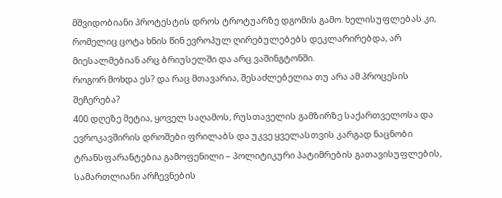მშვიდობიანი პროტესტის დროს ტროტუარზე დგომის გამო. ხელისუფლებას კი, რომელიც ცოტა ხნის წინ ევროპულ ღირებულებებს დეკლარირებდა, არ მიესალმებიან არც ბრიუსელში და არც ვაშინგტონში.
როგორ მოხდა ეს? და რაც მთავარია, შესაძლებელია თუ არა ამ პროცესის შეჩერება?
400 დღეზე მეტია, ყოველ საღამოს, რუსთაველის გამზირზე საქართველოსა და ევროკავშირის დროშები ფრილაბს და უკვე ყველასთვის კარგად ნაცნობი ტრანსფარანტებია გამოფენილი – პოლიტიკური პატიმრების გათავისუფლების, სამართლიანი არჩევნების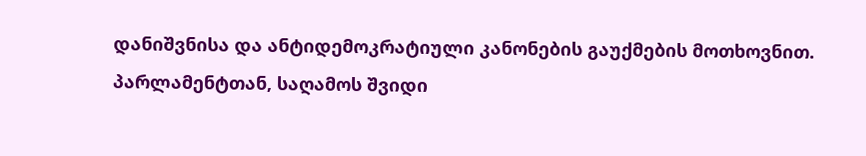დანიშვნისა და ანტიდემოკრატიული კანონების გაუქმების მოთხოვნით.
პარლამენტთან, საღამოს შვიდი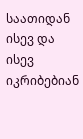საათიდან ისევ და ისევ იკრიბებიან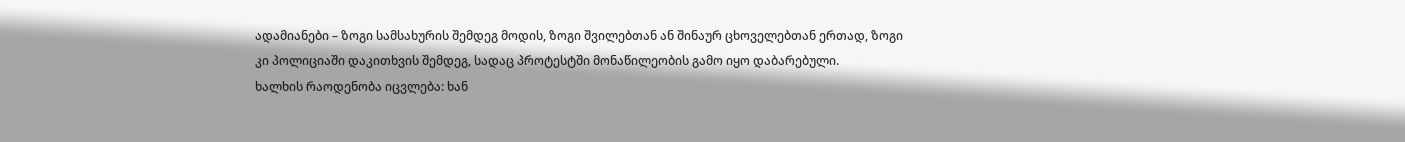ადამიანები – ზოგი სამსახურის შემდეგ მოდის, ზოგი შვილებთან ან შინაურ ცხოველებთან ერთად, ზოგი კი პოლიციაში დაკითხვის შემდეგ, სადაც პროტესტში მონაწილეობის გამო იყო დაბარებული.
ხალხის რაოდენობა იცვლება: ხან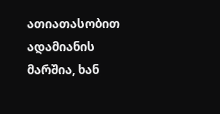ათიათასობით ადამიანის მარშია, ხან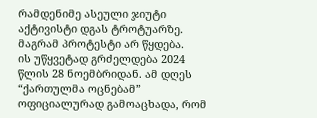რამდენიმე ასეული ჯიუტი აქტივისტი დგას ტროტუარზე.
მაგრამ პროტესტი არ წყდება.
ის უწყვეტად გრძელდება 2024 წლის 28 ნოემბრიდან. ამ დღეს “ქართულმა ოცნებამ” ოფიციალურად გამოაცხადა, რომ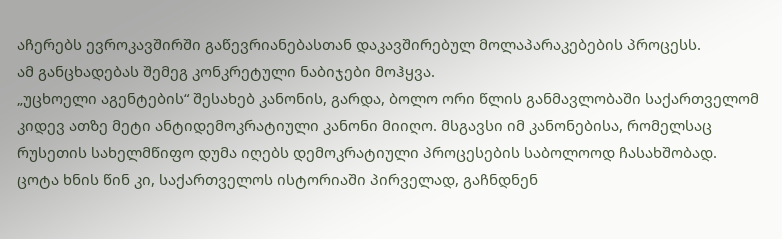აჩერებს ევროკავშირში გაწევრიანებასთან დაკავშირებულ მოლაპარაკებების პროცესს.
ამ განცხადებას შემეგ კონკრეტული ნაბიჯები მოჰყვა.
„უცხოელი აგენტების“ შესახებ კანონის, გარდა, ბოლო ორი წლის განმავლობაში საქართველომ კიდევ ათზე მეტი ანტიდემოკრატიული კანონი მიიღო. მსგავსი იმ კანონებისა, რომელსაც რუსეთის სახელმწიფო დუმა იღებს დემოკრატიული პროცესების საბოლოოდ ჩასახშობად.
ცოტა ხნის წინ კი, საქართველოს ისტორიაში პირველად, გაჩნდნენ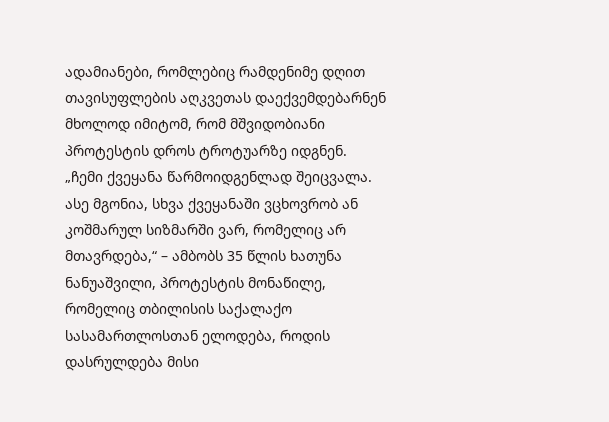ადამიანები, რომლებიც რამდენიმე დღით თავისუფლების აღკვეთას დაექვემდებარნენ მხოლოდ იმიტომ, რომ მშვიდობიანი პროტესტის დროს ტროტუარზე იდგნენ.
„ჩემი ქვეყანა წარმოიდგენლად შეიცვალა. ასე მგონია, სხვა ქვეყანაში ვცხოვრობ ან კოშმარულ სიზმარში ვარ, რომელიც არ მთავრდება,“ – ამბობს 35 წლის ხათუნა ნანუაშვილი, პროტესტის მონაწილე, რომელიც თბილისის საქალაქო სასამართლოსთან ელოდება, როდის დასრულდება მისი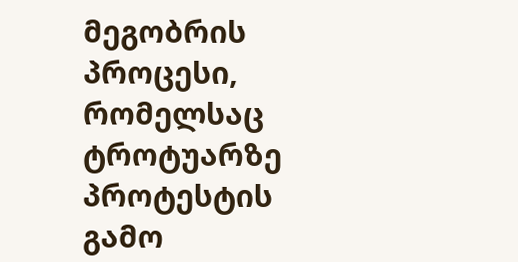მეგობრის პროცესი, რომელსაც ტროტუარზე პროტესტის გამო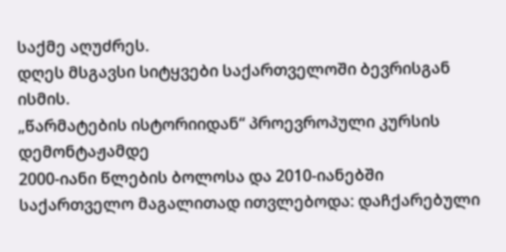საქმე აღუძრეს.
დღეს მსგავსი სიტყვები საქართველოში ბევრისგან ისმის.
„წარმატების ისტორიიდან“ პროევროპული კურსის დემონტაჟამდე
2000-იანი წლების ბოლოსა და 2010-იანებში საქართველო მაგალითად ითვლებოდა: დაჩქარებული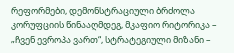რეფორმები, დემონსტრაციული ბრძოლა კორუფციის წინააღმდეგ, მკაფიო რიტორიკა – „ჩვენ ევროპა ვართ“, სტრატეგიული მიზანი –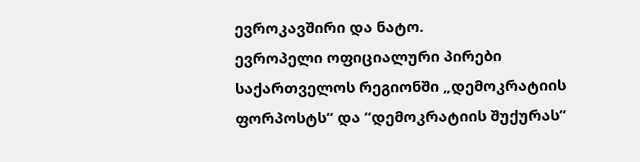ევროკავშირი და ნატო.
ევროპელი ოფიციალური პირები საქართველოს რეგიონში „დემოკრატიის ფორპოსტს“ და “დემოკრატიის შუქურას”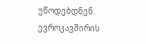უწოდებდნენ. ევროკავშირის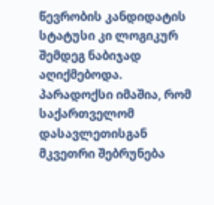წევრობის კანდიდატის სტატუსი კი ლოგიკურ შემდეგ ნაბიჯად აღიქმებოდა.
პარადოქსი იმაშია, რომ საქართველომ დასავლეთისგან მკვეთრი შებრუნება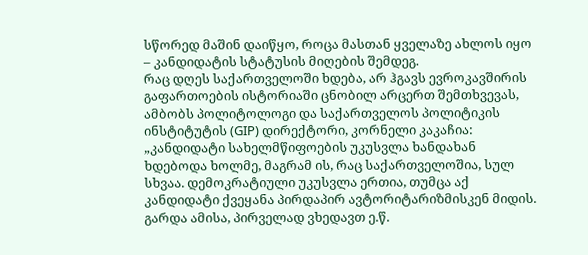სწორედ მაშინ დაიწყო, როცა მასთან ყველაზე ახლოს იყო – კანდიდატის სტატუსის მიღების შემდეგ.
რაც დღეს საქართველოში ხდება, არ ჰგავს ევროკავშირის გაფართოების ისტორიაში ცნობილ არცერთ შემთხვევას, ამბობს პოლიტოლოგი და საქართველოს პოლიტიკის ინსტიტუტის (GIP) დირექტორი, კორნელი კაკაჩია:
„კანდიდატი სახელმწიფოების უკუსვლა ხანდახან ხდებოდა ხოლმე, მაგრამ ის, რაც საქართველოშია, სულ სხვაა. დემოკრატიული უკუსვლა ერთია, თუმცა აქ კანდიდატი ქვეყანა პირდაპირ ავტორიტარიზმისკენ მიდის. გარდა ამისა, პირველად ვხედავთ ე.წ.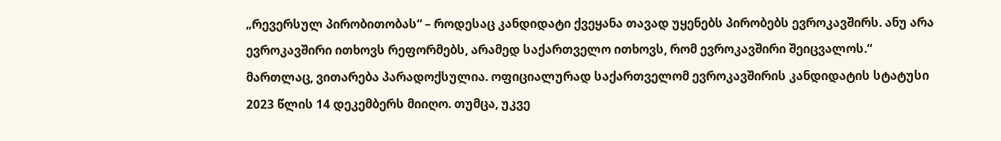„რევერსულ პირობითობას“ – როდესაც კანდიდატი ქვეყანა თავად უყენებს პირობებს ევროკავშირს. ანუ არა ევროკავშირი ითხოვს რეფორმებს, არამედ საქართველო ითხოვს, რომ ევროკავშირი შეიცვალოს.“
მართლაც, ვითარება პარადოქსულია. ოფიციალურად საქართველომ ევროკავშირის კანდიდატის სტატუსი 2023 წლის 14 დეკემბერს მიიღო. თუმცა, უკვე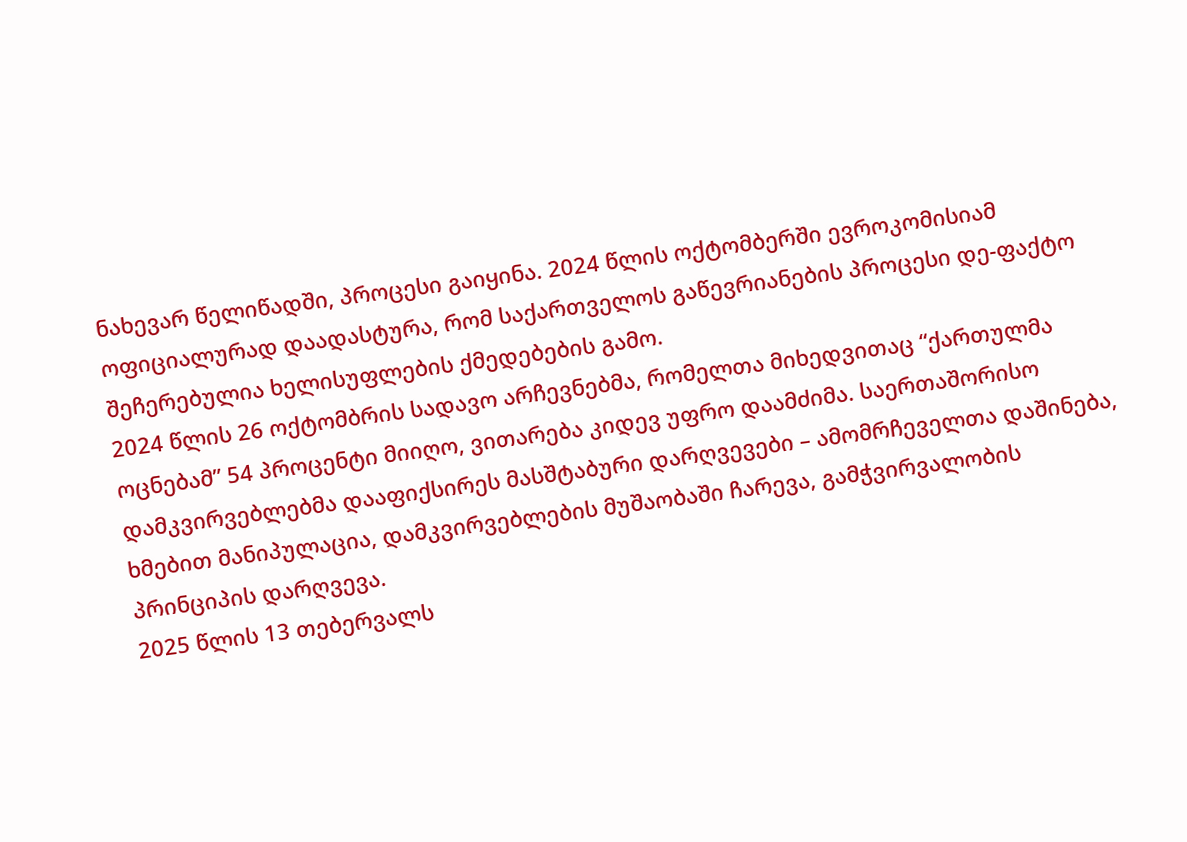ნახევარ წელიწადში, პროცესი გაიყინა. 2024 წლის ოქტომბერში ევროკომისიამ ოფიციალურად დაადასტურა, რომ საქართველოს გაწევრიანების პროცესი დე-ფაქტო შეჩერებულია ხელისუფლების ქმედებების გამო.
2024 წლის 26 ოქტომბრის სადავო არჩევნებმა, რომელთა მიხედვითაც “ქართულმა ოცნებამ” 54 პროცენტი მიიღო, ვითარება კიდევ უფრო დაამძიმა. საერთაშორისო დამკვირვებლებმა დააფიქსირეს მასშტაბური დარღვევები – ამომრჩეველთა დაშინება, ხმებით მანიპულაცია, დამკვირვებლების მუშაობაში ჩარევა, გამჭვირვალობის პრინციპის დარღვევა.
2025 წლის 13 თებერვალს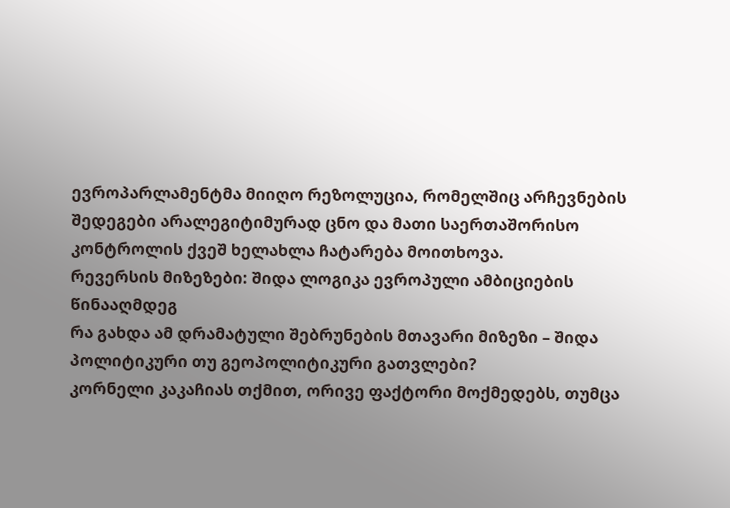ევროპარლამენტმა მიიღო რეზოლუცია, რომელშიც არჩევნების შედეგები არალეგიტიმურად ცნო და მათი საერთაშორისო კონტროლის ქვეშ ხელახლა ჩატარება მოითხოვა.
რევერსის მიზეზები: შიდა ლოგიკა ევროპული ამბიციების წინააღმდეგ
რა გახდა ამ დრამატული შებრუნების მთავარი მიზეზი – შიდა პოლიტიკური თუ გეოპოლიტიკური გათვლები?
კორნელი კაკაჩიას თქმით, ორივე ფაქტორი მოქმედებს, თუმცა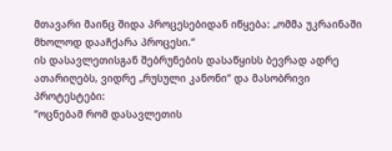მთავარი მაინც შიდა პროცესებიდან იწყება: „ომმა უკრაინაში მხოლოდ დააჩქარა პროცესი.“
ის დასავლეთისგან შებრუნების დასაწყისს ბევრად ადრე ათარიღებს, ვიდრე „რუსული კანონი“ და მასობრივი პროტესტები:
“ოცნებამ რომ დასავლეთის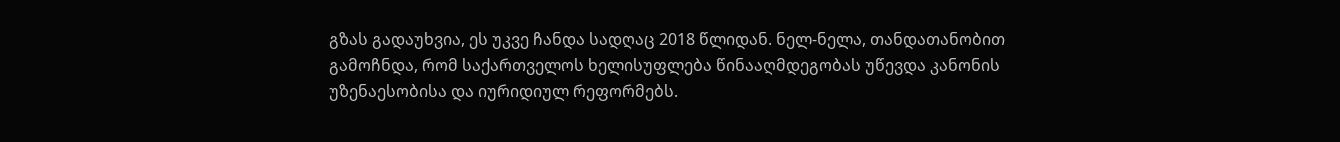გზას გადაუხვია, ეს უკვე ჩანდა სადღაც 2018 წლიდან. ნელ-ნელა, თანდათანობით გამოჩნდა, რომ საქართველოს ხელისუფლება წინააღმდეგობას უწევდა კანონის უზენაესობისა და იურიდიულ რეფორმებს.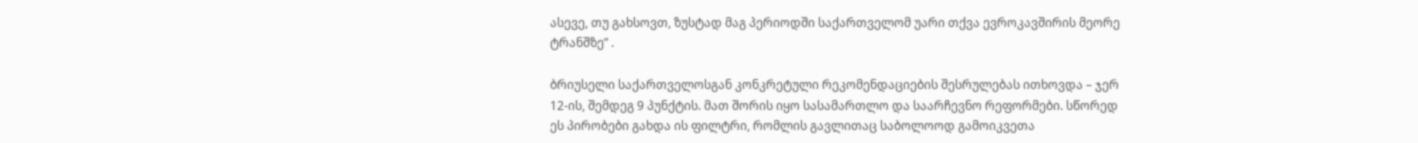ასევე, თუ გახსოვთ, ზუსტად მაგ პერიოდში საქართველომ უარი თქვა ევროკავშირის მეორე ტრანშზე” .

ბრიუსელი საქართველოსგან კონკრეტული რეკომენდაციების შესრულებას ითხოვდა – ჯერ 12-ის, შემდეგ 9 პუნქტის. მათ შორის იყო სასამართლო და საარჩევნო რეფორმები. სწორედ ეს პირობები გახდა ის ფილტრი, რომლის გავლითაც საბოლოოდ გამოიკვეთა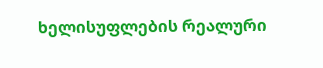ხელისუფლების რეალური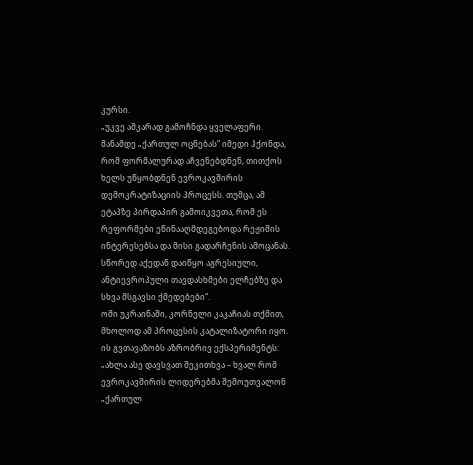კურსი.
„უკვე აშკარად გამოჩნდა ყველაფერი. მანამდე „ქართულ ოცნებას“ იმედი ჰქონდა, რომ ფორმალურად აჩვენებდნენ, თითქოს ხელს უწყობდნენ ევროკავშირის დემოკრატიზაციის პროცესს. თუმცა, ამ ეტაპზე პირდაპირ გამოიკვეთა, რომ ეს რეფორმები ეწინააღმდეგებოდა რეჟიმის ინტერესებსა და მისი გადარჩენის ამოცანას. სწორედ აქედან დაიწყო აგრესიული, ანტიევროპული თავდასხმები ელჩებზე და სხვა მსგავსი ქმედებები“.
ომი უკრაინაში, კორნელი კაკაჩიას თქმით, მხოლოდ ამ პროცესის კატალიზატორი იყო.
ის გვთავაზობს აზრობრივ ექსპერიმენტს:
„ახლა ასე დავსვათ შეკითხვა – ხვალ რომ ევროკავშირის ლიდერებმა შემოუთვალონ „ქართულ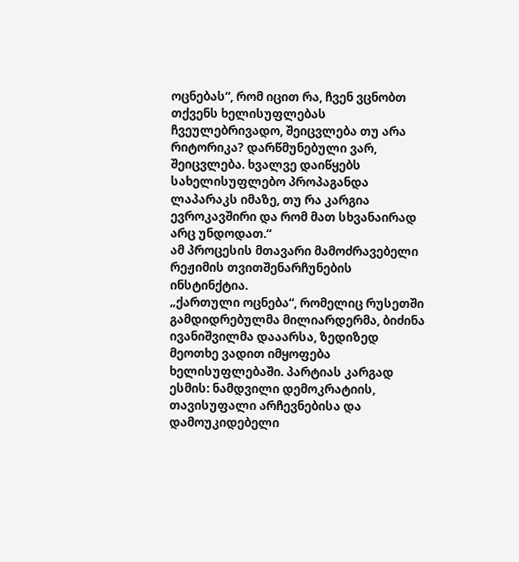ოცნებას“, რომ იცით რა, ჩვენ ვცნობთ თქვენს ხელისუფლებას ჩვეულებრივადო, შეიცვლება თუ არა რიტორიკა? დარწმუნებული ვარ, შეიცვლება. ხვალვე დაიწყებს სახელისუფლებო პროპაგანდა ლაპარაკს იმაზე, თუ რა კარგია ევროკავშირი და რომ მათ სხვანაირად არც უნდოდათ.“
ამ პროცესის მთავარი მამოძრავებელი რეჟიმის თვითშენარჩუნების ინსტინქტია.
„ქართული ოცნება“, რომელიც რუსეთში გამდიდრებულმა მილიარდერმა, ბიძინა ივანიშვილმა დააარსა, ზედიზედ მეოთხე ვადით იმყოფება ხელისუფლებაში. პარტიას კარგად ესმის: ნამდვილი დემოკრატიის, თავისუფალი არჩევნებისა და დამოუკიდებელი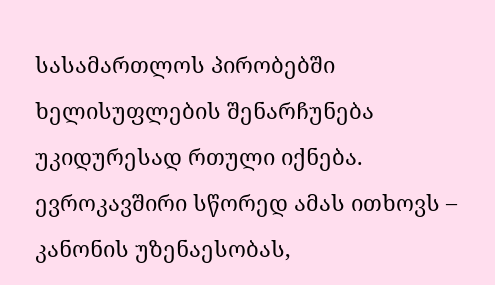სასამართლოს პირობებში ხელისუფლების შენარჩუნება უკიდურესად რთული იქნება.
ევროკავშირი სწორედ ამას ითხოვს – კანონის უზენაესობას,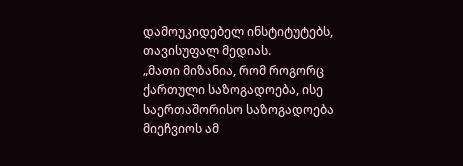დამოუკიდებელ ინსტიტუტებს, თავისუფალ მედიას.
„მათი მიზანია, რომ როგორც ქართული საზოგადოება, ისე საერთაშორისო საზოგადოება მიეჩვიოს ამ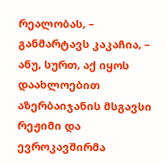რეალობას, – განმარტავს კაკაჩია, – ანუ, სურთ, აქ იყოს დაახლოებით აზერბაიჯანის მსგავსი რეჟიმი და ევროკავშირმა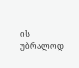ის უბრალოდ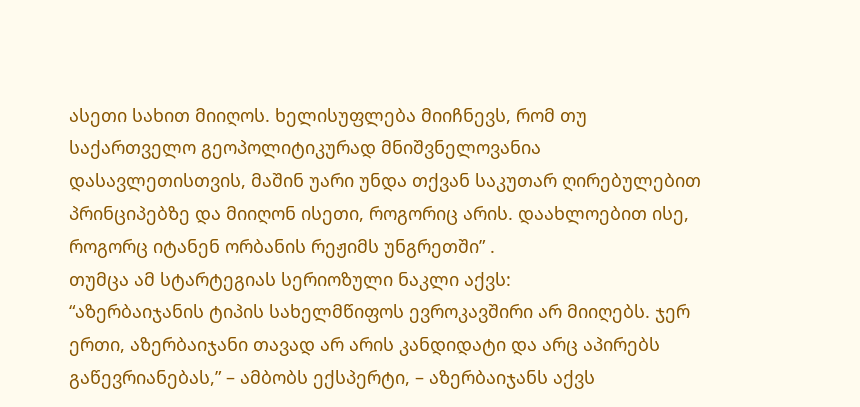ასეთი სახით მიიღოს. ხელისუფლება მიიჩნევს, რომ თუ საქართველო გეოპოლიტიკურად მნიშვნელოვანია დასავლეთისთვის, მაშინ უარი უნდა თქვან საკუთარ ღირებულებით პრინციპებზე და მიიღონ ისეთი, როგორიც არის. დაახლოებით ისე, როგორც იტანენ ორბანის რეჟიმს უნგრეთში” .
თუმცა ამ სტარტეგიას სერიოზული ნაკლი აქვს:
“აზერბაიჯანის ტიპის სახელმწიფოს ევროკავშირი არ მიიღებს. ჯერ ერთი, აზერბაიჯანი თავად არ არის კანდიდატი და არც აპირებს გაწევრიანებას,” – ამბობს ექსპერტი, – აზერბაიჯანს აქვს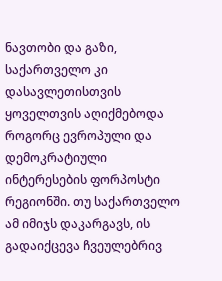ნავთობი და გაზი, საქართველო კი დასავლეთისთვის ყოველთვის აღიქმებოდა როგორც ევროპული და დემოკრატიული ინტერესების ფორპოსტი რეგიონში. თუ საქართველო ამ იმიჯს დაკარგავს, ის გადაიქცევა ჩვეულებრივ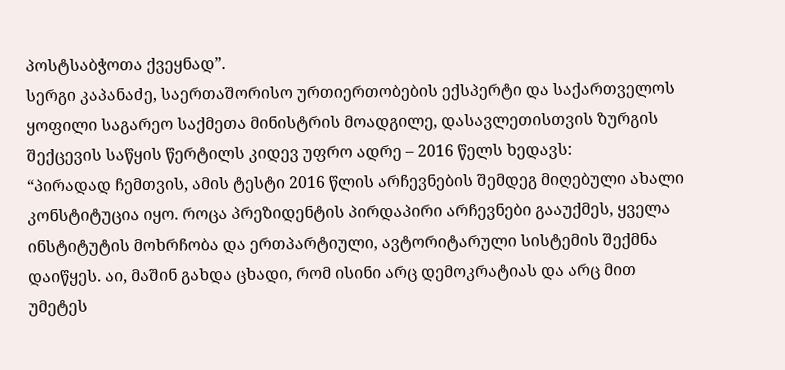პოსტსაბჭოთა ქვეყნად”.
სერგი კაპანაძე, საერთაშორისო ურთიერთობების ექსპერტი და საქართველოს ყოფილი საგარეო საქმეთა მინისტრის მოადგილე, დასავლეთისთვის ზურგის შექცევის საწყის წერტილს კიდევ უფრო ადრე – 2016 წელს ხედავს:
“პირადად ჩემთვის, ამის ტესტი 2016 წლის არჩევნების შემდეგ მიღებული ახალი კონსტიტუცია იყო. როცა პრეზიდენტის პირდაპირი არჩევნები გააუქმეს, ყველა ინსტიტუტის მოხრჩობა და ერთპარტიული, ავტორიტარული სისტემის შექმნა დაიწყეს. აი, მაშინ გახდა ცხადი, რომ ისინი არც დემოკრატიას და არც მით უმეტეს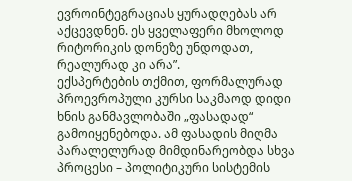ევროინტეგრაციას ყურადღებას არ აქცევდნენ. ეს ყველაფერი მხოლოდ რიტორიკის დონეზე უნდოდათ, რეალურად კი არა”.
ექსპერტების თქმით, ფორმალურად პროევროპული კურსი საკმაოდ დიდი ხნის განმავლობაში „ფასადად“ გამოიყენებოდა. ამ ფასადის მიღმა პარალელურად მიმდინარეობდა სხვა პროცესი – პოლიტიკური სისტემის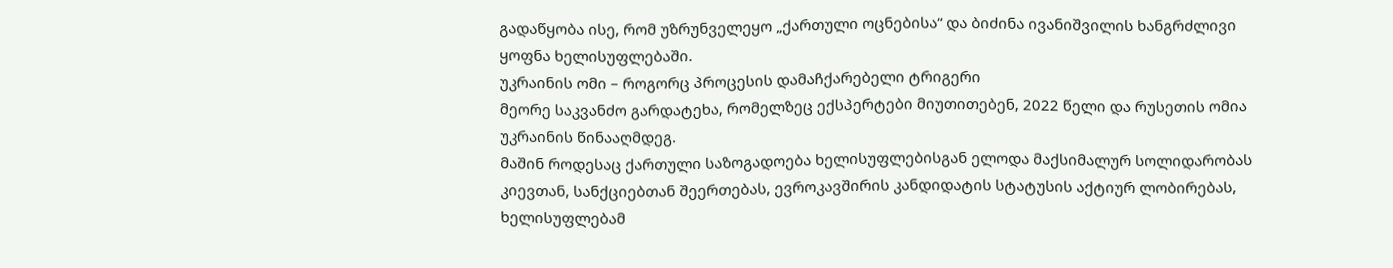გადაწყობა ისე, რომ უზრუნველეყო „ქართული ოცნებისა“ და ბიძინა ივანიშვილის ხანგრძლივი ყოფნა ხელისუფლებაში.
უკრაინის ომი – როგორც პროცესის დამაჩქარებელი ტრიგერი
მეორე საკვანძო გარდატეხა, რომელზეც ექსპერტები მიუთითებენ, 2022 წელი და რუსეთის ომია უკრაინის წინააღმდეგ.
მაშინ როდესაც ქართული საზოგადოება ხელისუფლებისგან ელოდა მაქსიმალურ სოლიდარობას კიევთან, სანქციებთან შეერთებას, ევროკავშირის კანდიდატის სტატუსის აქტიურ ლობირებას, ხელისუფლებამ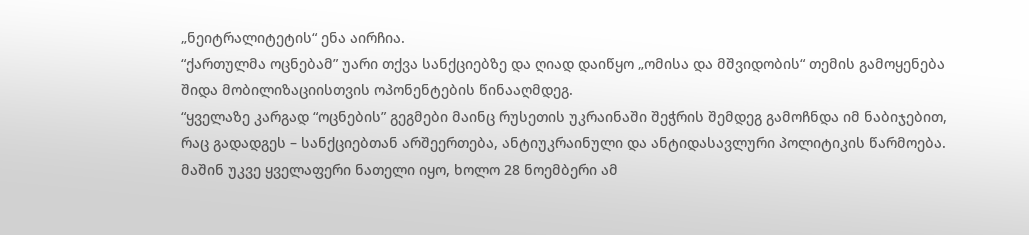„ნეიტრალიტეტის“ ენა აირჩია.
“ქართულმა ოცნებამ” უარი თქვა სანქციებზე და ღიად დაიწყო „ომისა და მშვიდობის“ თემის გამოყენება შიდა მობილიზაციისთვის ოპონენტების წინააღმდეგ.
“ყველაზე კარგად “ოცნების” გეგმები მაინც რუსეთის უკრაინაში შეჭრის შემდეგ გამოჩნდა იმ ნაბიჯებით, რაც გადადგეს – სანქციებთან არშეერთება, ანტიუკრაინული და ანტიდასავლური პოლიტიკის წარმოება. მაშინ უკვე ყველაფერი ნათელი იყო, ხოლო 28 ნოემბერი ამ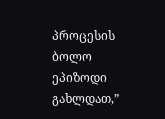პროცესის ბოლო ეპიზოდი გახლდათ,”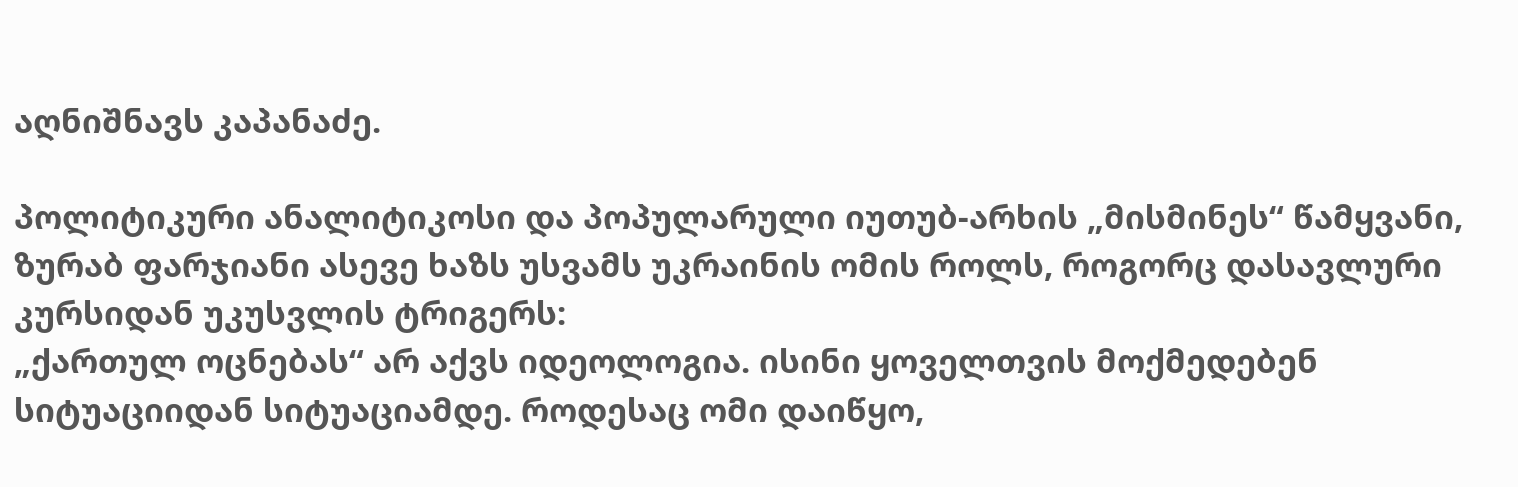აღნიშნავს კაპანაძე.

პოლიტიკური ანალიტიკოსი და პოპულარული იუთუბ-არხის „მისმინეს“ წამყვანი, ზურაბ ფარჯიანი ასევე ხაზს უსვამს უკრაინის ომის როლს, როგორც დასავლური კურსიდან უკუსვლის ტრიგერს:
„ქართულ ოცნებას“ არ აქვს იდეოლოგია. ისინი ყოველთვის მოქმედებენ სიტუაციიდან სიტუაციამდე. როდესაც ომი დაიწყო,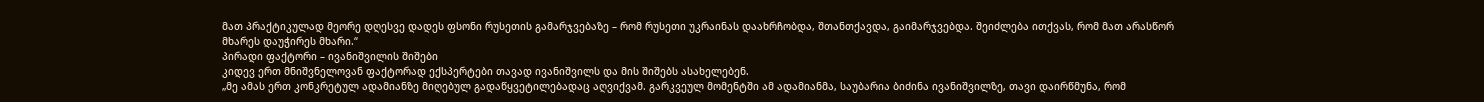მათ პრაქტიკულად მეორე დღესვე დადეს ფსონი რუსეთის გამარჯვებაზე – რომ რუსეთი უკრაინას დაახრჩობდა, შთანთქავდა, გაიმარჯვებდა. შეიძლება ითქვას, რომ მათ არასწორ მხარეს დაუჭირეს მხარი.“
პირადი ფაქტორი – ივანიშვილის შიშები
კიდევ ერთ მნიშვნელოვან ფაქტორად ექსპერტები თავად ივანიშვილს და მის შიშებს ასახელებენ.
„მე ამას ერთ კონკრეტულ ადამიანზე მიღებულ გადაწყვეტილებადაც აღვიქვამ. გარკვეულ მომენტში ამ ადამიანმა, საუბარია ბიძინა ივანიშვილზე, თავი დაირწმუნა, რომ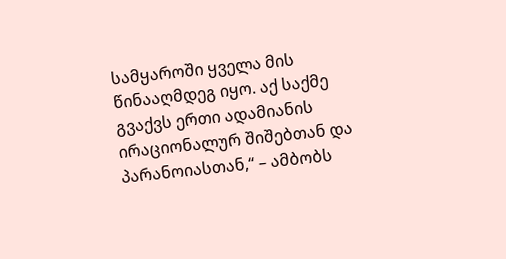სამყაროში ყველა მის წინააღმდეგ იყო. აქ საქმე გვაქვს ერთი ადამიანის ირაციონალურ შიშებთან და პარანოიასთან,“ – ამბობს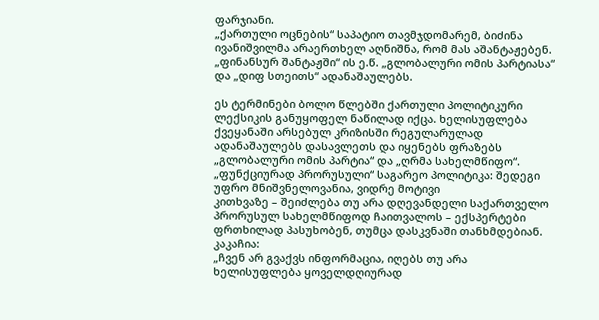ფარჯიანი.
„ქართული ოცნების“ საპატიო თავმჯდომარემ, ბიძინა ივანიშვილმა არაერთხელ აღნიშნა, რომ მას აშანტაჟებენ. „ფინანსურ შანტაჟში“ ის ე.წ. „გლობალური ომის პარტიასა“ და „დიფ სთეითს“ ადანაშაულებს.

ეს ტერმინები ბოლო წლებში ქართული პოლიტიკური ლექსიკის განუყოფელ ნაწილად იქცა. ხელისუფლება ქვეყანაში არსებულ კრიზისში რეგულარულად ადანაშაულებს დასავლეთს და იყენებს ფრაზებს „გლობალური ომის პარტია“ და „ღრმა სახელმწიფო“.
„ფუნქციურად პრორუსული“ საგარეო პოლიტიკა: შედეგი უფრო მნიშვნელოვანია, ვიდრე მოტივი
კითხვაზე – შეიძლება თუ არა დღევანდელი საქართველო პრორუსულ სახელმწიფოდ ჩაითვალოს – ექსპერტები ფრთხილად პასუხობენ, თუმცა დასკვნაში თანხმდებიან.
კაკაჩია:
„ჩვენ არ გვაქვს ინფორმაცია, იღებს თუ არა ხელისუფლება ყოველდღიურად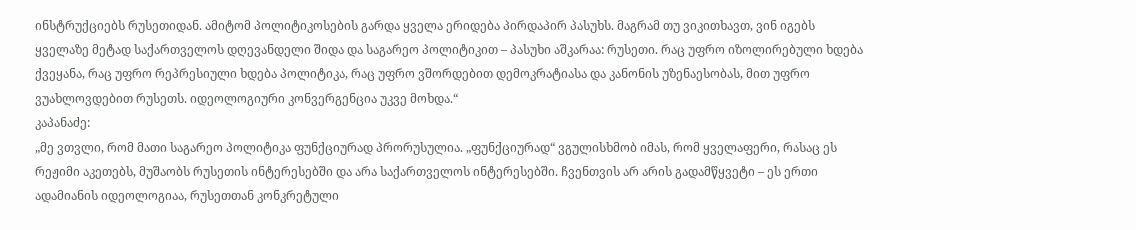ინსტრუქციებს რუსეთიდან. ამიტომ პოლიტიკოსების გარდა ყველა ერიდება პირდაპირ პასუხს. მაგრამ თუ ვიკითხავთ, ვინ იგებს ყველაზე მეტად საქართველოს დღევანდელი შიდა და საგარეო პოლიტიკით – პასუხი აშკარაა: რუსეთი. რაც უფრო იზოლირებული ხდება ქვეყანა, რაც უფრო რეპრესიული ხდება პოლიტიკა, რაც უფრო ვშორდებით დემოკრატიასა და კანონის უზენაესობას, მით უფრო ვუახლოვდებით რუსეთს. იდეოლოგიური კონვერგენცია უკვე მოხდა.“
კაპანაძე:
„მე ვთვლი, რომ მათი საგარეო პოლიტიკა ფუნქციურად პრორუსულია. „ფუნქციურად“ ვგულისხმობ იმას, რომ ყველაფერი, რასაც ეს რეჟიმი აკეთებს, მუშაობს რუსეთის ინტერესებში და არა საქართველოს ინტერესებში. ჩვენთვის არ არის გადამწყვეტი – ეს ერთი ადამიანის იდეოლოგიაა, რუსეთთან კონკრეტული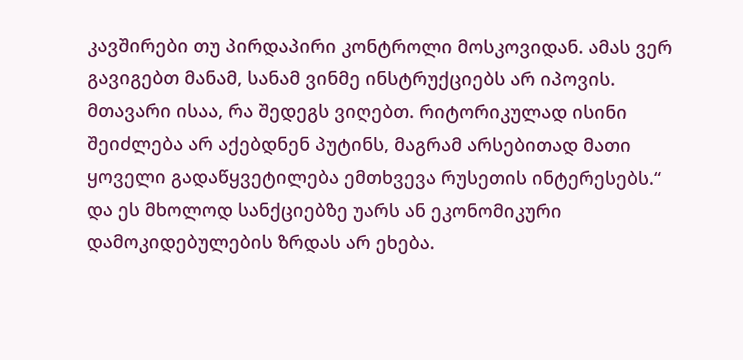კავშირები თუ პირდაპირი კონტროლი მოსკოვიდან. ამას ვერ გავიგებთ მანამ, სანამ ვინმე ინსტრუქციებს არ იპოვის. მთავარი ისაა, რა შედეგს ვიღებთ. რიტორიკულად ისინი შეიძლება არ აქებდნენ პუტინს, მაგრამ არსებითად მათი ყოველი გადაწყვეტილება ემთხვევა რუსეთის ინტერესებს.“
და ეს მხოლოდ სანქციებზე უარს ან ეკონომიკური დამოკიდებულების ზრდას არ ეხება.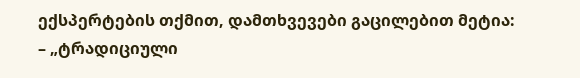ექსპერტების თქმით, დამთხვევები გაცილებით მეტია:
– „ტრადიციული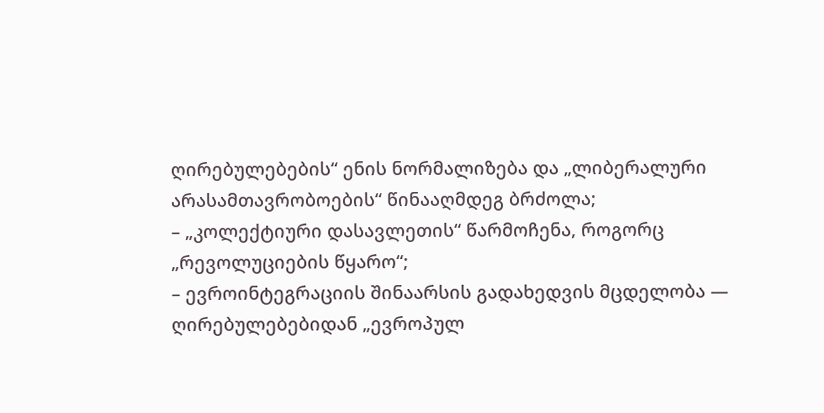ღირებულებების“ ენის ნორმალიზება და „ლიბერალური არასამთავრობოების“ წინააღმდეგ ბრძოლა;
– „კოლექტიური დასავლეთის“ წარმოჩენა, როგორც „რევოლუციების წყარო“;
– ევროინტეგრაციის შინაარსის გადახედვის მცდელობა — ღირებულებებიდან „ევროპულ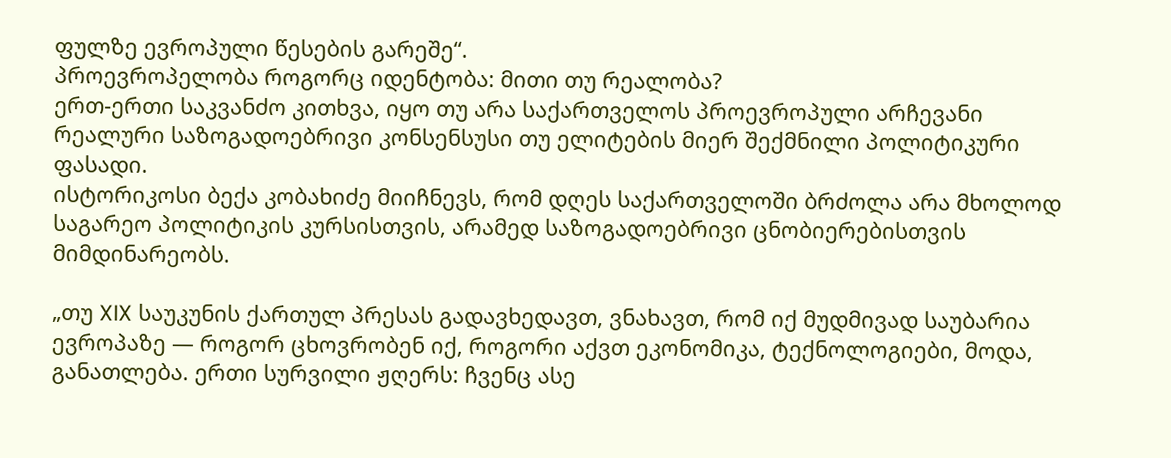ფულზე ევროპული წესების გარეშე“.
პროევროპელობა როგორც იდენტობა: მითი თუ რეალობა?
ერთ-ერთი საკვანძო კითხვა, იყო თუ არა საქართველოს პროევროპული არჩევანი რეალური საზოგადოებრივი კონსენსუსი თუ ელიტების მიერ შექმნილი პოლიტიკური ფასადი.
ისტორიკოსი ბექა კობახიძე მიიჩნევს, რომ დღეს საქართველოში ბრძოლა არა მხოლოდ საგარეო პოლიტიკის კურსისთვის, არამედ საზოგადოებრივი ცნობიერებისთვის მიმდინარეობს.

„თუ XIX საუკუნის ქართულ პრესას გადავხედავთ, ვნახავთ, რომ იქ მუდმივად საუბარია ევროპაზე — როგორ ცხოვრობენ იქ, როგორი აქვთ ეკონომიკა, ტექნოლოგიები, მოდა, განათლება. ერთი სურვილი ჟღერს: ჩვენც ასე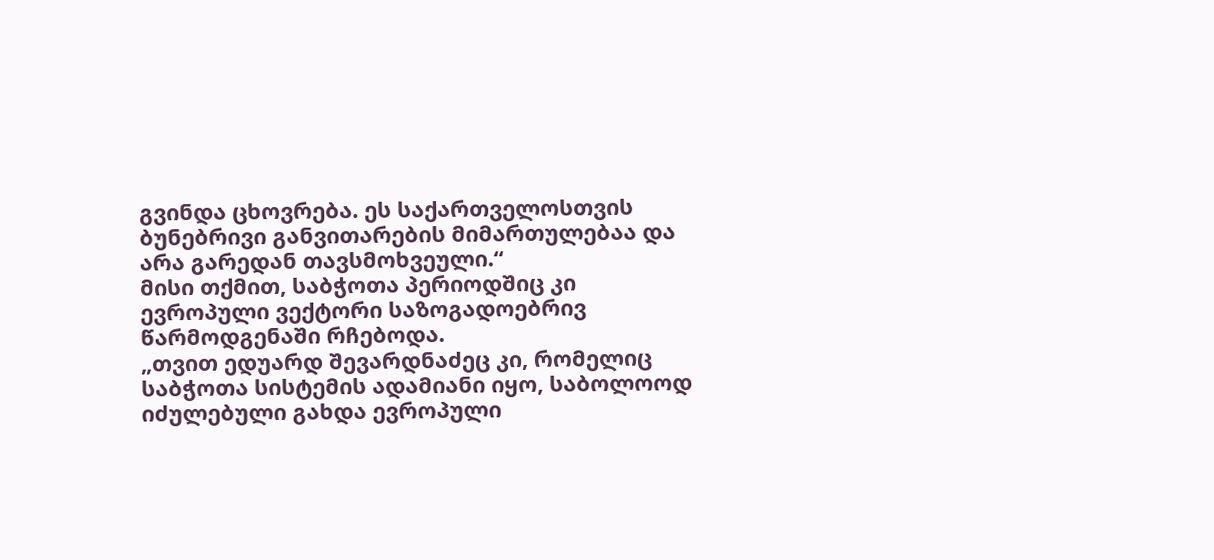გვინდა ცხოვრება. ეს საქართველოსთვის ბუნებრივი განვითარების მიმართულებაა და არა გარედან თავსმოხვეული.“
მისი თქმით, საბჭოთა პერიოდშიც კი ევროპული ვექტორი საზოგადოებრივ წარმოდგენაში რჩებოდა.
„თვით ედუარდ შევარდნაძეც კი, რომელიც საბჭოთა სისტემის ადამიანი იყო, საბოლოოდ იძულებული გახდა ევროპული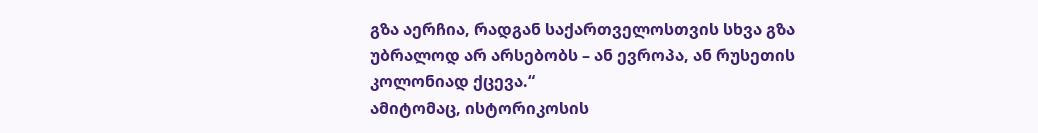გზა აერჩია, რადგან საქართველოსთვის სხვა გზა უბრალოდ არ არსებობს – ან ევროპა, ან რუსეთის კოლონიად ქცევა.“
ამიტომაც, ისტორიკოსის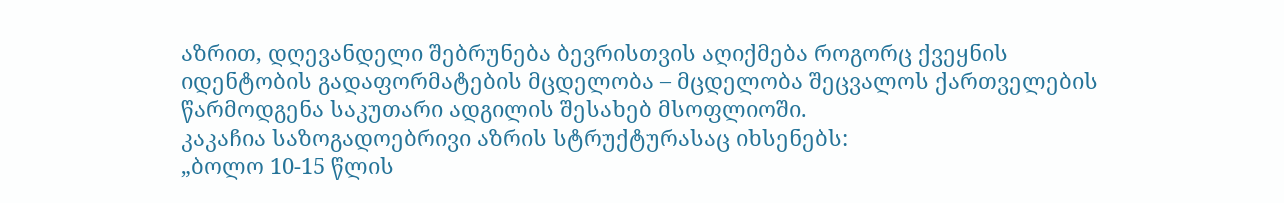აზრით, დღევანდელი შებრუნება ბევრისთვის აღიქმება როგორც ქვეყნის იდენტობის გადაფორმატების მცდელობა – მცდელობა შეცვალოს ქართველების წარმოდგენა საკუთარი ადგილის შესახებ მსოფლიოში.
კაკაჩია საზოგადოებრივი აზრის სტრუქტურასაც იხსენებს:
„ბოლო 10-15 წლის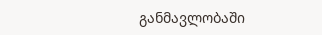განმავლობაში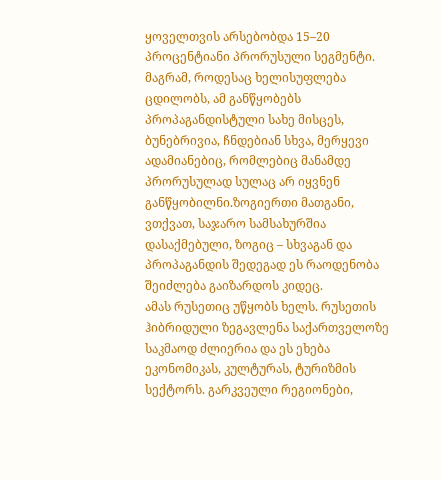ყოველთვის არსებობდა 15–20 პროცენტიანი პრორუსული სეგმენტი. მაგრამ, როდესაც ხელისუფლება ცდილობს, ამ განწყობებს პროპაგანდისტული სახე მისცეს, ბუნებრივია, ჩნდებიან სხვა, მერყევი ადამიანებიც, რომლებიც მანამდე პრორუსულად სულაც არ იყვნენ განწყობილნი.ზოგიერთი მათგანი, ვთქვათ, საჯარო სამსახურშია დასაქმებული, ზოგიც – სხვაგან და პროპაგანდის შედეგად ეს რაოდენობა შეიძლება გაიზარდოს კიდეც.
ამას რუსეთიც უწყობს ხელს. რუსეთის ჰიბრიდული ზეგავლენა საქართველოზე საკმაოდ ძლიერია და ეს ეხება ეკონომიკას, კულტურას, ტურიზმის სექტორს. გარკვეული რეგიონები,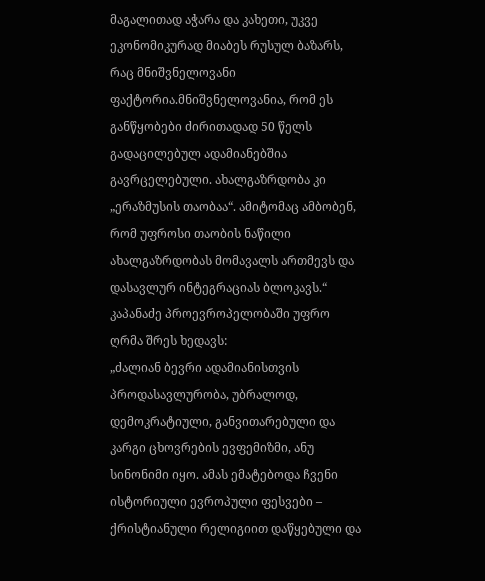მაგალითად აჭარა და კახეთი, უკვე ეკონომიკურად მიაბეს რუსულ ბაზარს, რაც მნიშვნელოვანი ფაქტორია.მნიშვნელოვანია, რომ ეს განწყობები ძირითადად 50 წელს გადაცილებულ ადამიანებშია გავრცელებული. ახალგაზრდობა კი „ერაზმუსის თაობაა“. ამიტომაც ამბობენ, რომ უფროსი თაობის ნაწილი ახალგაზრდობას მომავალს ართმევს და დასავლურ ინტეგრაციას ბლოკავს.“
კაპანაძე პროევროპელობაში უფრო ღრმა შრეს ხედავს:
„ძალიან ბევრი ადამიანისთვის პროდასავლურობა, უბრალოდ, დემოკრატიული, განვითარებული და კარგი ცხოვრების ევფემიზმი, ანუ სინონიმი იყო. ამას ემატებოდა ჩვენი ისტორიული ევროპული ფესვები – ქრისტიანული რელიგიით დაწყებული და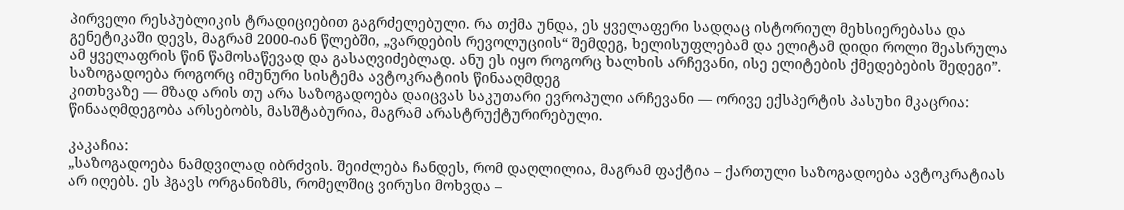პირველი რესპუბლიკის ტრადიციებით გაგრძელებული. რა თქმა უნდა, ეს ყველაფერი სადღაც ისტორიულ მეხსიერებასა და გენეტიკაში დევს, მაგრამ 2000-იან წლებში, „ვარდების რევოლუციის“ შემდეგ, ხელისუფლებამ და ელიტამ დიდი როლი შეასრულა ამ ყველაფრის წინ წამოსაწევად და გასაღვიძებლად. ანუ ეს იყო როგორც ხალხის არჩევანი, ისე ელიტების ქმედებების შედეგი”.
საზოგადოება როგორც იმუნური სისტემა ავტოკრატიის წინააღმდეგ
კითხვაზე — მზად არის თუ არა საზოგადოება დაიცვას საკუთარი ევროპული არჩევანი — ორივე ექსპერტის პასუხი მკაცრია: წინააღმდეგობა არსებობს, მასშტაბურია, მაგრამ არასტრუქტურირებული.

კაკაჩია:
„საზოგადოება ნამდვილად იბრძვის. შეიძლება ჩანდეს, რომ დაღლილია, მაგრამ ფაქტია – ქართული საზოგადოება ავტოკრატიას არ იღებს. ეს ჰგავს ორგანიზმს, რომელშიც ვირუსი მოხვდა –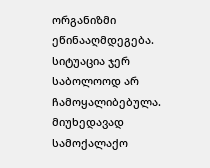ორგანიზმი ეწინააღმდეგება. სიტუაცია ჯერ საბოლოოდ არ ჩამოყალიბებულა. მიუხედავად სამოქალაქო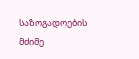საზოგადოების მძიმე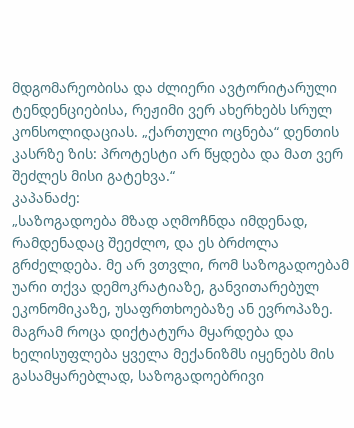მდგომარეობისა და ძლიერი ავტორიტარული ტენდენციებისა, რეჟიმი ვერ ახერხებს სრულ კონსოლიდაციას. „ქართული ოცნება“ დენთის კასრზე ზის: პროტესტი არ წყდება და მათ ვერ შეძლეს მისი გატეხვა.“
კაპანაძე:
„საზოგადოება მზად აღმოჩნდა იმდენად, რამდენადაც შეეძლო, და ეს ბრძოლა გრძელდება. მე არ ვთვლი, რომ საზოგადოებამ უარი თქვა დემოკრატიაზე, განვითარებულ ეკონომიკაზე, უსაფრთხოებაზე ან ევროპაზე. მაგრამ როცა დიქტატურა მყარდება და ხელისუფლება ყველა მექანიზმს იყენებს მის გასამყარებლად, საზოგადოებრივი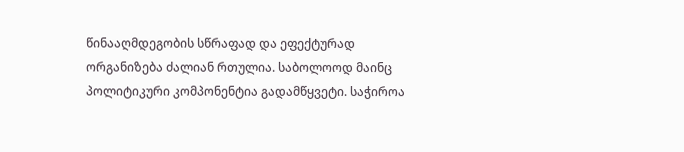წინააღმდეგობის სწრაფად და ეფექტურად ორგანიზება ძალიან რთულია. საბოლოოდ მაინც პოლიტიკური კომპონენტია გადამწყვეტი. საჭიროა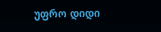უფრო დიდი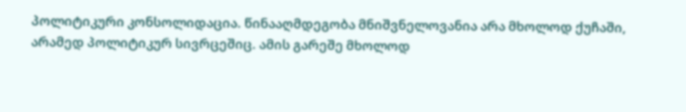პოლიტიკური კონსოლიდაცია. წინააღმდეგობა მნიშვნელოვანია არა მხოლოდ ქუჩაში, არამედ პოლიტიკურ სივრცეშიც. ამის გარეშე მხოლოდ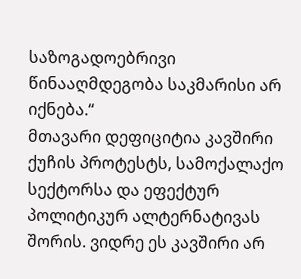საზოგადოებრივი წინააღმდეგობა საკმარისი არ იქნება.“
მთავარი დეფიციტია კავშირი ქუჩის პროტესტს, სამოქალაქო სექტორსა და ეფექტურ პოლიტიკურ ალტერნატივას შორის. ვიდრე ეს კავშირი არ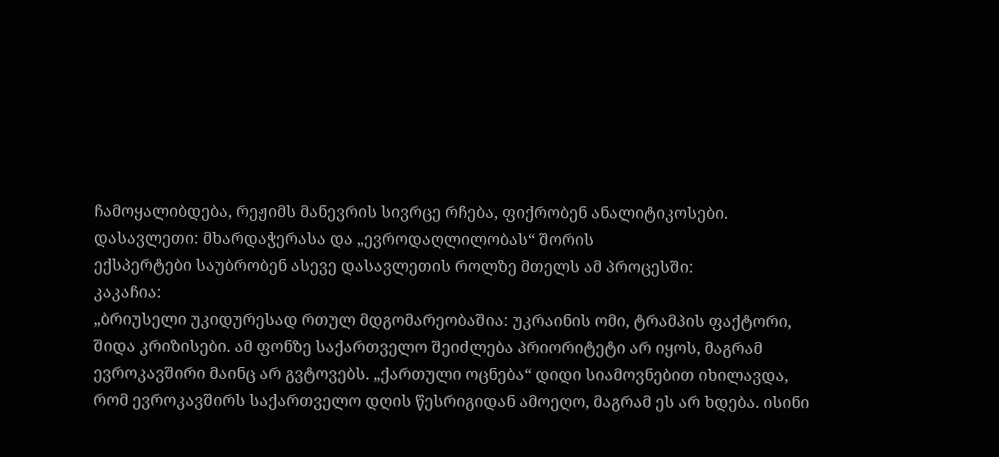ჩამოყალიბდება, რეჟიმს მანევრის სივრცე რჩება, ფიქრობენ ანალიტიკოსები.
დასავლეთი: მხარდაჭერასა და „ევროდაღლილობას“ შორის
ექსპერტები საუბრობენ ასევე დასავლეთის როლზე მთელს ამ პროცესში:
კაკაჩია:
„ბრიუსელი უკიდურესად რთულ მდგომარეობაშია: უკრაინის ომი, ტრამპის ფაქტორი, შიდა კრიზისები. ამ ფონზე საქართველო შეიძლება პრიორიტეტი არ იყოს, მაგრამ ევროკავშირი მაინც არ გვტოვებს. „ქართული ოცნება“ დიდი სიამოვნებით იხილავდა, რომ ევროკავშირს საქართველო დღის წესრიგიდან ამოეღო, მაგრამ ეს არ ხდება. ისინი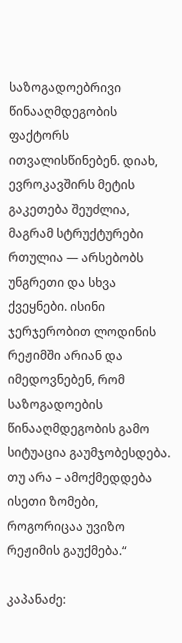საზოგადოებრივი წინააღმდეგობის ფაქტორს ითვალისწინებენ. დიახ, ევროკავშირს მეტის გაკეთება შეუძლია, მაგრამ სტრუქტურები რთულია — არსებობს უნგრეთი და სხვა ქვეყნები. ისინი ჯერჯერობით ლოდინის რეჟიმში არიან და იმედოვნებენ, რომ საზოგადოების წინააღმდეგობის გამო სიტუაცია გაუმჯობესდება. თუ არა – ამოქმედდება ისეთი ზომები, როგორიცაა უვიზო რეჟიმის გაუქმება.“

კაპანაძე: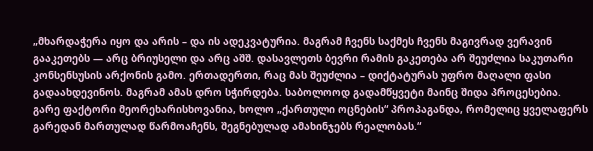„მხარდაჭერა იყო და არის – და ის ადეკვატურია. მაგრამ ჩვენს საქმეს ჩვენს მაგივრად ვერავინ გააკეთებს — არც ბრიუსელი და არც აშშ. დასავლეთს ბევრი რამის გაკეთება არ შეუძლია საკუთარი კონსენსუსის არქონის გამო. ერთადერთი, რაც მას შეუძლია – დიქტატურას უფრო მაღალი ფასი გადაახდევინოს. მაგრამ ამას დრო სჭირდება. საბოლოოდ გადამწყვეტი მაინც შიდა პროცესებია. გარე ფაქტორი მეორეხარისხოვანია, ხოლო „ქართული ოცნების“ პროპაგანდა, რომელიც ყველაფერს გარედან მართულად წარმოაჩენს, შეგნებულად ამახინჯებს რეალობას.“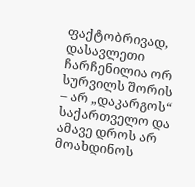ფაქტობრივად, დასავლეთი ჩარჩენილია ორ სურვილს შორის – არ „დაკარგოს“ საქართველო და ამავე დროს არ მოახდინოს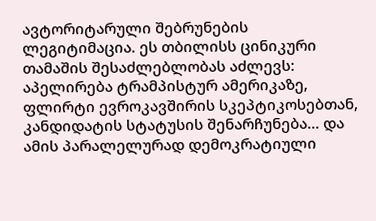ავტორიტარული შებრუნების ლეგიტიმაცია. ეს თბილისს ცინიკური თამაშის შესაძლებლობას აძლევს: აპელირება ტრამპისტურ ამერიკაზე, ფლირტი ევროკავშირის სკეპტიკოსებთან, კანდიდატის სტატუსის შენარჩუნება… და ამის პარალელურად დემოკრატიული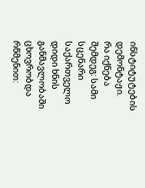ინსტიტუტების დემონტაჟი.
რა იქნება შემდეგ: სამი სცენარი
საქართველო დიდი ხნის განმავლობაში ცხოვრობდა რწმენით: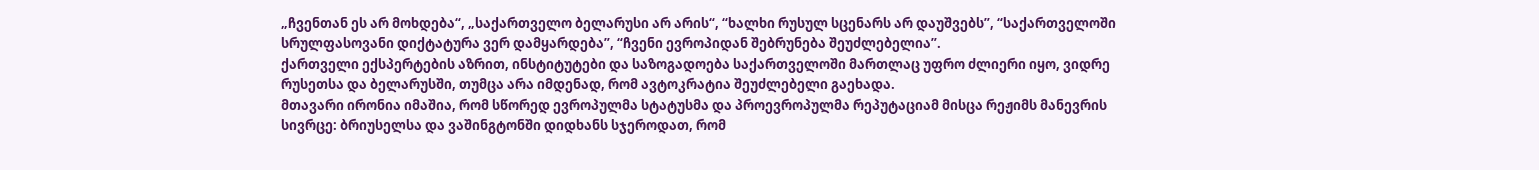„ჩვენთან ეს არ მოხდება“, „საქართველო ბელარუსი არ არის“, “ხალხი რუსულ სცენარს არ დაუშვებს”, “საქართველოში სრულფასოვანი დიქტატურა ვერ დამყარდება”, “ჩვენი ევროპიდან შებრუნება შეუძლებელია”.
ქართველი ექსპერტების აზრით, ინსტიტუტები და საზოგადოება საქართველოში მართლაც უფრო ძლიერი იყო, ვიდრე რუსეთსა და ბელარუსში, თუმცა არა იმდენად, რომ ავტოკრატია შეუძლებელი გაეხადა.
მთავარი ირონია იმაშია, რომ სწორედ ევროპულმა სტატუსმა და პროევროპულმა რეპუტაციამ მისცა რეჟიმს მანევრის სივრცე: ბრიუსელსა და ვაშინგტონში დიდხანს სჯეროდათ, რომ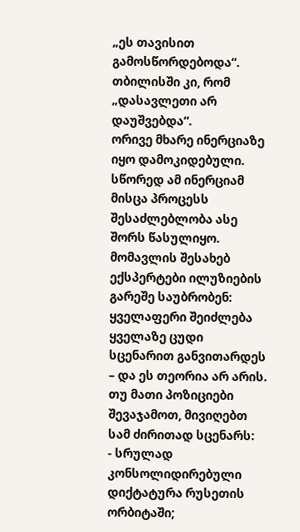„ეს თავისით გამოსწორდებოდა“. თბილისში კი, რომ „დასავლეთი არ დაუშვებდა“.
ორივე მხარე ინერციაზე იყო დამოკიდებული. სწორედ ამ ინერციამ მისცა პროცესს შესაძლებლობა ასე შორს წასულიყო.
მომავლის შესახებ ექსპერტები ილუზიების გარეშე საუბრობენ: ყველაფერი შეიძლება ყველაზე ცუდი სცენარით განვითარდეს – და ეს თეორია არ არის.
თუ მათი პოზიციები შევაჯამოთ, მივიღებთ სამ ძირითად სცენარს:
- სრულად კონსოლიდირებული დიქტატურა რუსეთის ორბიტაში;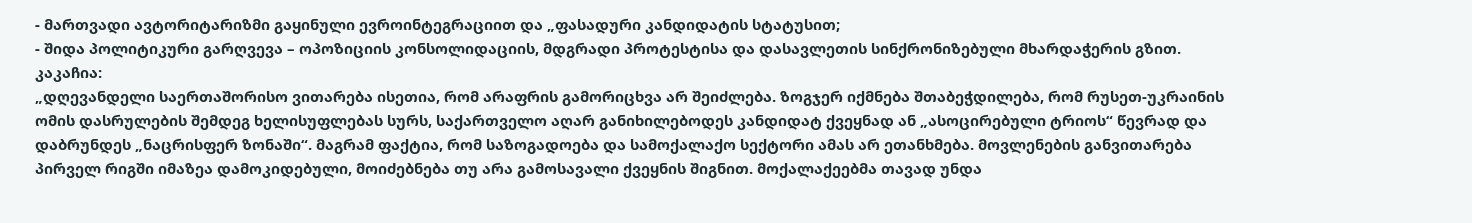- მართვადი ავტორიტარიზმი გაყინული ევროინტეგრაციით და „ფასადური კანდიდატის სტატუსით;
- შიდა პოლიტიკური გარღვევა – ოპოზიციის კონსოლიდაციის, მდგრადი პროტესტისა და დასავლეთის სინქრონიზებული მხარდაჭერის გზით.
კაკაჩია:
„დღევანდელი საერთაშორისო ვითარება ისეთია, რომ არაფრის გამორიცხვა არ შეიძლება. ზოგჯერ იქმნება შთაბეჭდილება, რომ რუსეთ-უკრაინის ომის დასრულების შემდეგ ხელისუფლებას სურს, საქართველო აღარ განიხილებოდეს კანდიდატ ქვეყნად ან „ასოცირებული ტრიოს“ წევრად და დაბრუნდეს „ნაცრისფერ ზონაში“. მაგრამ ფაქტია, რომ საზოგადოება და სამოქალაქო სექტორი ამას არ ეთანხმება. მოვლენების განვითარება პირველ რიგში იმაზეა დამოკიდებული, მოიძებნება თუ არა გამოსავალი ქვეყნის შიგნით. მოქალაქეებმა თავად უნდა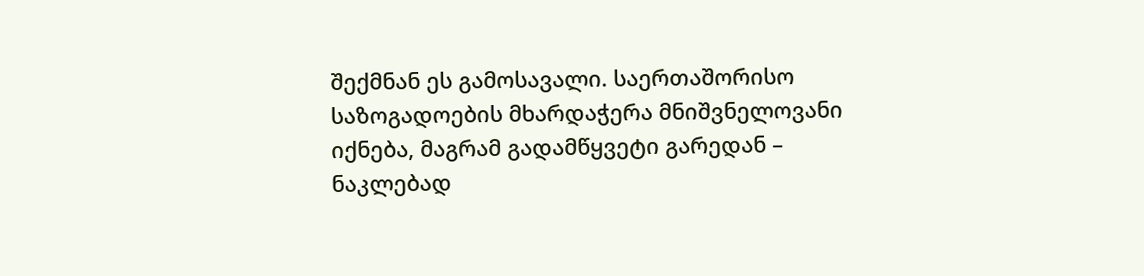შექმნან ეს გამოსავალი. საერთაშორისო საზოგადოების მხარდაჭერა მნიშვნელოვანი იქნება, მაგრამ გადამწყვეტი გარედან – ნაკლებად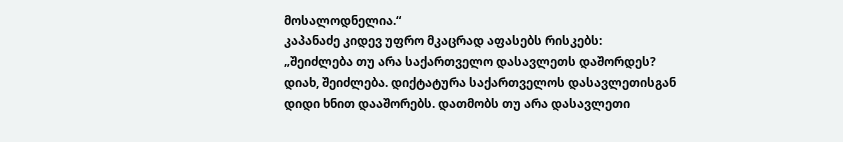მოსალოდნელია.“
კაპანაძე კიდევ უფრო მკაცრად აფასებს რისკებს:
„შეიძლება თუ არა საქართველო დასავლეთს დაშორდეს? დიახ, შეიძლება. დიქტატურა საქართველოს დასავლეთისგან დიდი ხნით დააშორებს. დათმობს თუ არა დასავლეთი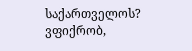საქართველოს? ვფიქრობ,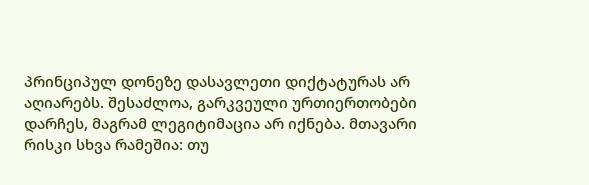პრინციპულ დონეზე დასავლეთი დიქტატურას არ აღიარებს. შესაძლოა, გარკვეული ურთიერთობები დარჩეს, მაგრამ ლეგიტიმაცია არ იქნება. მთავარი რისკი სხვა რამეშია: თუ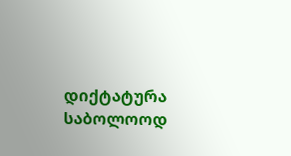დიქტატურა საბოლოოდ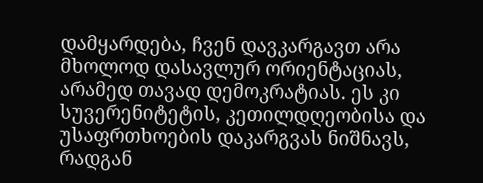დამყარდება, ჩვენ დავკარგავთ არა მხოლოდ დასავლურ ორიენტაციას, არამედ თავად დემოკრატიას. ეს კი სუვერენიტეტის, კეთილდღეობისა და უსაფრთხოების დაკარგვას ნიშნავს, რადგან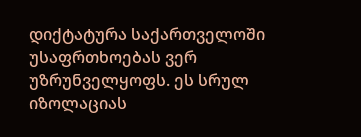დიქტატურა საქართველოში უსაფრთხოებას ვერ უზრუნველყოფს. ეს სრულ იზოლაციას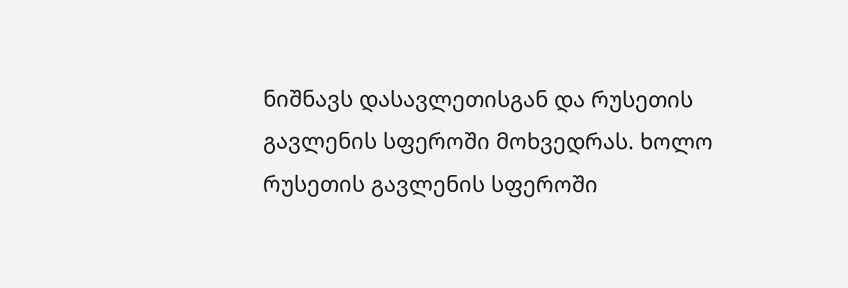ნიშნავს დასავლეთისგან და რუსეთის გავლენის სფეროში მოხვედრას. ხოლო რუსეთის გავლენის სფეროში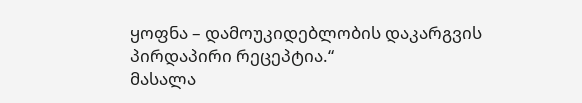ყოფნა – დამოუკიდებლობის დაკარგვის პირდაპირი რეცეპტია.“
მასალა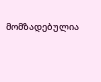მომზადებულია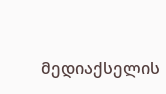მედიაქსელის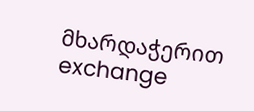მხარდაჭერით
exchange